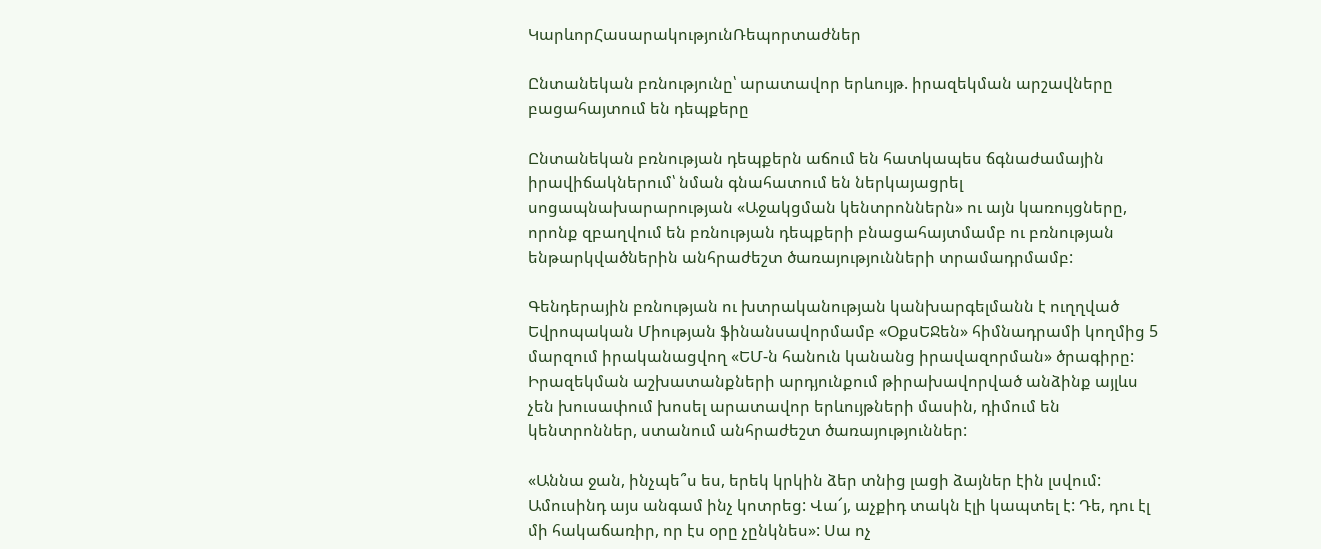ԿարևորՀասարակությունՌեպորտաժներ

Ընտանեկան բռնությունը՝ արատավոր երևույթ. իրազեկման արշավները բացահայտում են դեպքերը

Ընտանեկան բռնության դեպքերն աճում են հատկապես ճգնաժամային իրավիճակներում՝ նման գնահատում են ներկայացրել սոցապնախարարության «Աջակցման կենտրոններն» ու այն կառույցները, որոնք զբաղվում են բռնության դեպքերի բնացահայտմամբ ու բռնության ենթարկվածներին անհրաժեշտ ծառայությունների տրամադրմամբ:

Գենդերային բռնության ու խտրականության կանխարգելմանն է ուղղված Եվրոպական Միության ֆինանսավորմամբ «ՕքսԵՋեն» հիմնադրամի կողմից 5 մարզում իրականացվող «ԵՄ-ն հանուն կանանց իրավազորման» ծրագիրը: Իրազեկման աշխատանքների արդյունքում թիրախավորված անձինք այլևս չեն խուսափում խոսել արատավոր երևույթների մասին, դիմում են կենտրոններ, ստանում անհրաժեշտ ծառայություններ:

«Աննա ջան, ինչպե՞ս ես, երեկ կրկին ձեր տնից լացի ձայներ էին լսվում: Ամուսինդ այս անգամ ինչ կոտրեց: Վա՜յ, աչքիդ տակն էլի կապտել է: Դե, դու էլ մի հակաճառիր, որ էս օրը չընկնես»: Սա ոչ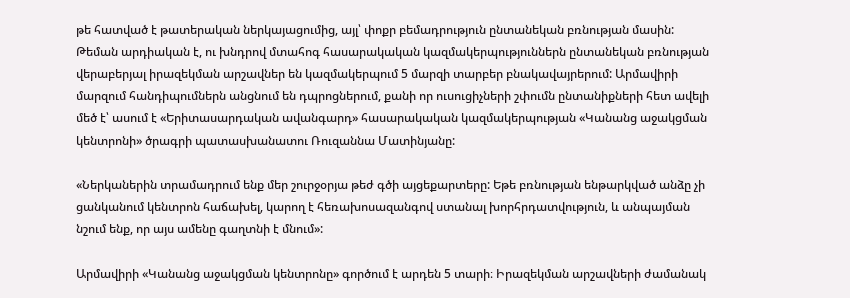թե հատված է թատերական ներկայացումից, այլ՝ փոքր բեմադրություն ընտանեկան բռնության մասին: Թեման արդիական է, ու խնդրով մտահոգ հասարակական կազմակերպություններն ընտանեկան բռնության վերաբերյալ իրազեկման արշավներ են կազմակերպում 5 մարզի տարբեր բնակավայրերում: Արմավիրի մարզում հանդիպումներն անցնում են դպրոցներում, քանի որ ուսուցիչների շփումն ընտանիքների հետ ավելի մեծ է՝ ասում է «Երիտասարդական ավանգարդ» հասարակական կազմակերպության «Կանանց աջակցման կենտրոնի» ծրագրի պատասխանատու Ռուզաննա Մատինյանը:

«Ներկաներին տրամադրում ենք մեր շուրջօրյա թեժ գծի այցեքարտերը: Եթե բռնության ենթարկված անձը չի ցանկանում կենտրոն հաճախել, կարող է հեռախոսազանգով ստանալ խորհրդատվություն, և անպայման նշում ենք, որ այս ամենը գաղտնի է մնում»:

Արմավիրի «Կանանց աջակցման կենտրոնը» գործում է արդեն 5 տարի։ Իրազեկման արշավների ժամանակ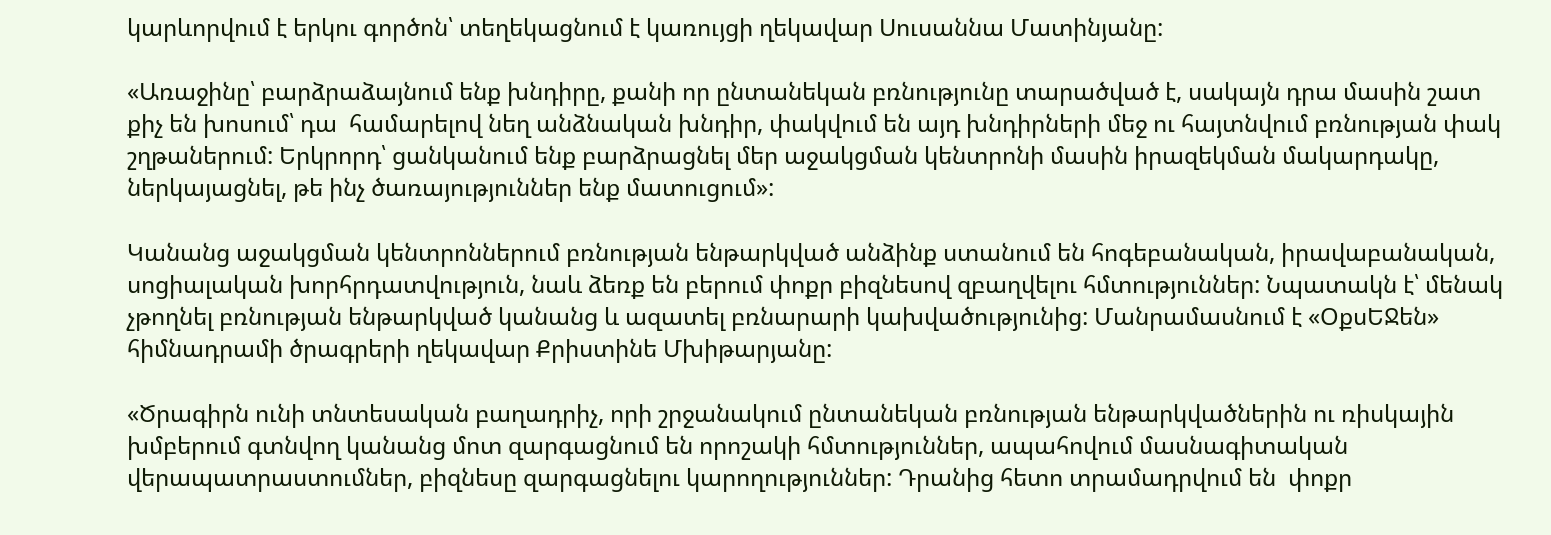կարևորվում է երկու գործոն՝ տեղեկացնում է կառույցի ղեկավար Սուսաննա Մատինյանը:

«Առաջինը՝ բարձրաձայնում ենք խնդիրը, քանի որ ընտանեկան բռնությունը տարածված է, սակայն դրա մասին շատ քիչ են խոսում՝ դա  համարելով նեղ անձնական խնդիր, փակվում են այդ խնդիրների մեջ ու հայտնվում բռնության փակ շղթաներում: Երկրորդ՝ ցանկանում ենք բարձրացնել մեր աջակցման կենտրոնի մասին իրազեկման մակարդակը, ներկայացնել, թե ինչ ծառայություններ ենք մատուցում»:

Կանանց աջակցման կենտրոններում բռնության ենթարկված անձինք ստանում են հոգեբանական, իրավաբանական, սոցիալական խորհրդատվություն, նաև ձեռք են բերում փոքր բիզնեսով զբաղվելու հմտություններ: Նպատակն է՝ մենակ չթողնել բռնության ենթարկված կանանց և ազատել բռնարարի կախվածությունից: Մանրամասնում է «ՕքսԵՋեն» հիմնադրամի ծրագրերի ղեկավար Քրիստինե Մխիթարյանը:

«Ծրագիրն ունի տնտեսական բաղադրիչ, որի շրջանակում ընտանեկան բռնության ենթարկվածներին ու ռիսկային խմբերում գտնվող կանանց մոտ զարգացնում են որոշակի հմտություններ, ապահովում մասնագիտական վերապատրաստումներ, բիզնեսը զարգացնելու կարողություններ: Դրանից հետո տրամադրվում են  փոքր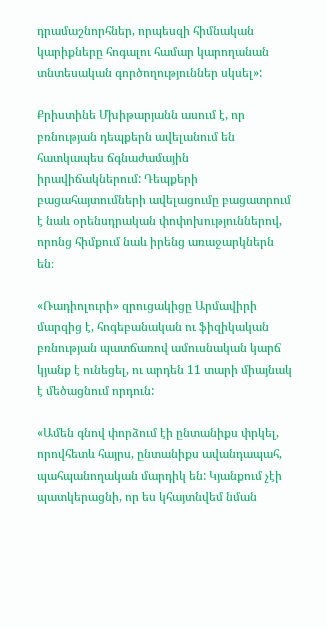դրամաշնորհներ, որպեսզի հիմնական կարիքները հոգալու համար կարողանան տնտեսական գործողություններ սկսել»:

Քրիստինե Մխիթարյանն ասում է, որ բռնության դեպքերն ավելանում են հատկապես ճգնաժամային իրավիճակներում: Դեպքերի բացահայտումների ավելացումը բացատրում է նաև օրենսդրական փոփոխություններով, որոնց հիմքում նաև իրենց առաջարկներն են։

«Ռադիոլուրի» զրուցակիցը Արմավիրի մարզից է, հոգեբանական ու ֆիզիկական բռնության պատճառով ամուսնական կարճ կյանք է ունեցել, ու արդեն 11 տարի միայնակ է մեծացնում որդուն:

«Ամեն գնով փորձում էի ընտանիքս փրկել, որովհետև հայրս, ընտանիքս ավանդապահ, պահպանողական մարդիկ են: Կյանքում չէի պատկերացնի, որ ես կհայտնվեմ նման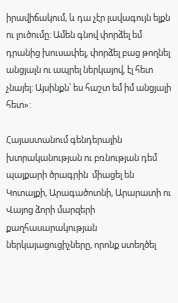իրավիճակում, և դա չէր լավագույն ելքն ու լուծումը: Ամեն գնով փորձել եմ դրանից խուսափել, փորձել բաց թողնել անցյալն ու ապրել ներկայով, էլ հետ չնայել: Այսինքն՝ ես հաշտ եմ իմ անցյալի հետ»:

Հայաստանում գենդերային խտրականության ու բռնության դեմ պայքարի ծրագրին  միացել են Կոտայքի, Արագածոտնի, Արարատի ու Վայոց ձորի մարզերի քաղհասարակության ներկայացուցիչները, որոնք ստեղծել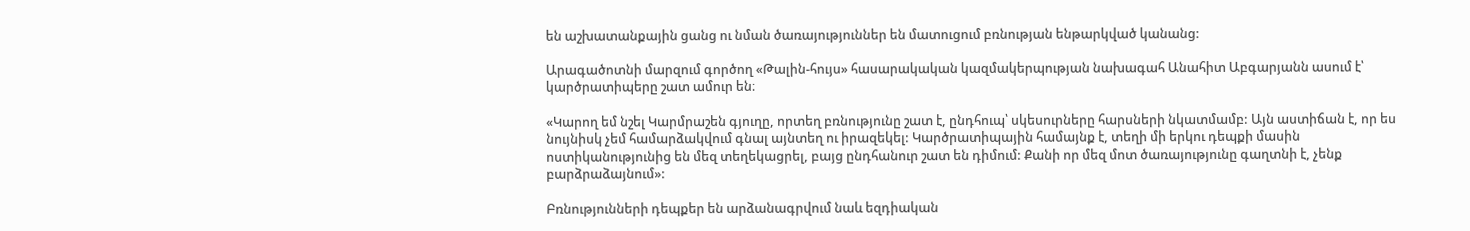են աշխատանքային ցանց ու նման ծառայություններ են մատուցում բռնության ենթարկված կանանց:

Արագածոտնի մարզում գործող «Թալին-հույս» հասարակական կազմակերպության նախագահ Անահիտ Աբգարյանն ասում է՝ կարծրատիպերը շատ ամուր են։

«Կարող եմ նշել Կարմրաշեն գյուղը, որտեղ բռնությունը շատ է, ընդհուպ՝ սկեսուրները հարսների նկատմամբ: Այն աստիճան է, որ ես նույնիսկ չեմ համարձակվում գնալ այնտեղ ու իրազեկել: Կարծրատիպային համայնք է, տեղի մի երկու դեպքի մասին ոստիկանությունից են մեզ տեղեկացրել, բայց ընդհանուր շատ են դիմում: Քանի որ մեզ մոտ ծառայությունը գաղտնի է, չենք բարձրաձայնում»:

Բռնությունների դեպքեր են արձանագրվում նաև եզդիական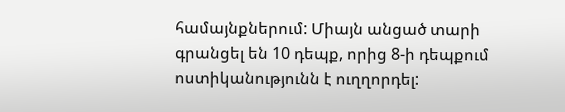համայնքներում: Միայն անցած տարի գրանցել են 10 դեպք, որից 8-ի դեպքում ոստիկանությունն է ուղղորդել: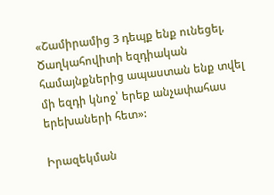«Շամիրամից 3 դեպք ենք ունեցել, Ծաղկահովիտի եզդիական համայնքներից ապաստան ենք տվել մի եզդի կնոջ՝ երեք անչափահաս երեխաների հետ»:

Իրազեկման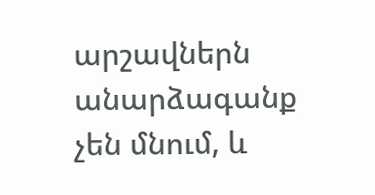արշավներն անարձագանք չեն մնում, և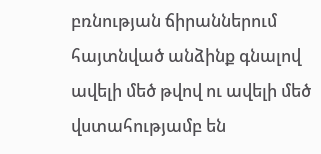բռնության ճիրաններում հայտնված անձինք գնալով ավելի մեծ թվով ու ավելի մեծ վստահությամբ են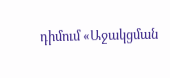դիմում «Աջակցման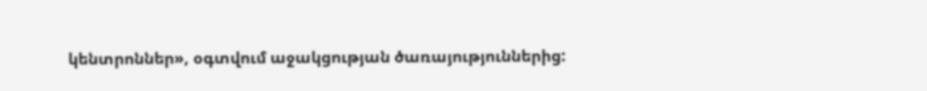կենտրոններ», օգտվում աջակցության ծառայություններից: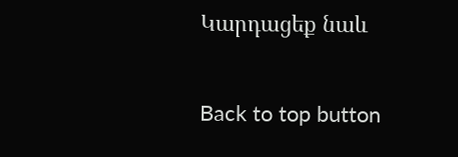Կարդացեք նաև

Back to top button